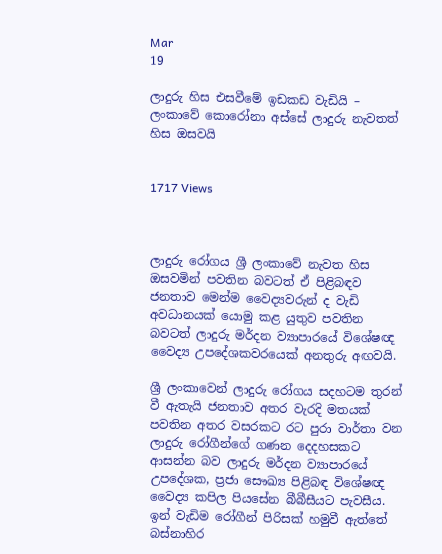Mar
19

ලාදුරු හිස එසවීමේ ඉඩකඩ වැඩියි – ලංකාවේ කොරෝනා අස්සේ ලාදුරු නැවතත් හිස ඔසවයි


1717 Views



ලාදුරු රෝගය ශ්‍රී ලංකාවේ නැවත හිස ඔසවමින් පවතින බවටත් ඒ පිළිබඳව ජනතාව මෙන්ම වෛද්‍යවරුන් ද වැඩි අවධානයක් යොමු කළ යුතුව පවතින බවටත් ලාදුරු මර්දන ව්‍යාපාරයේ විශේෂඥ වෛද්‍ය උපදේශකවරයෙක් අනතුරු අඟවයි.

ශ්‍රී ලංකාවෙන් ලාදුරු රෝගය සදහටම තුරන් වී ඇතැයි ජනතාව අතර වැරදි මතයක් පවතින අතර වසරකට රට පුරා වාර්තා වන ලාදුරු රෝගීන්ගේ ගණන දෙදහසකට ආසන්න බව ලාදුරු මර්දන ව්‍යාපාරයේ උපදේශක, ප්‍රජා සෞඛ්‍ය පිළිබඳ විශේෂඥ වෛද්‍ය කපිල පියසේන බීබීසීයට පැවසීය. ඉන් වැඩිම රෝගීන් පිරිසක් හමුවී ඇත්තේ බස්නාහිර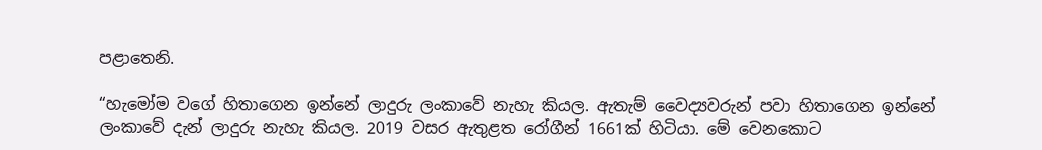පළාතෙනි.

“හැමෝම වගේ හිතාගෙන ඉන්නේ ලාදුරු ලංකාවේ නැහැ කියල. ඇතැම් වෛද්‍යවරුන් පවා හිතාගෙන ඉන්නේ ලංකාවේ දැන් ලාදුරු නැහැ කියල. 2019 වසර ඇතුළත රෝගීන් 1661ක් හිටියා. මේ වෙනකොට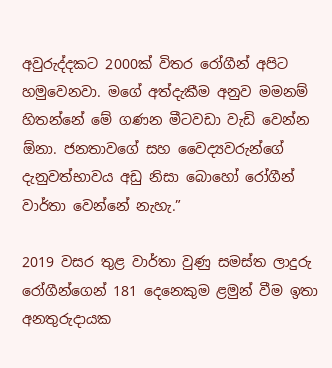අවුරුද්දකට 2000ක් විතර රෝගීන් අපිට හමුවෙනවා. මගේ අත්දැකීම අනුව මමනම් හිතන්නේ මේ ගණන මීටවඩා වැඩි වෙන්න ඕනා. ජනතාවගේ සහ වෛද්‍යවරුන්ගේ දැනුවත්භාවය අඩු නිසා බොහෝ රෝගීන් වාර්තා වෙන්නේ නැහැ.”

2019 වසර තුළ වාර්තා වුණු සමස්ත ලාදුරු රෝගීන්ගෙන් 181 දෙනෙකුම ළමුන් වීම ඉතා අනතුරුදායක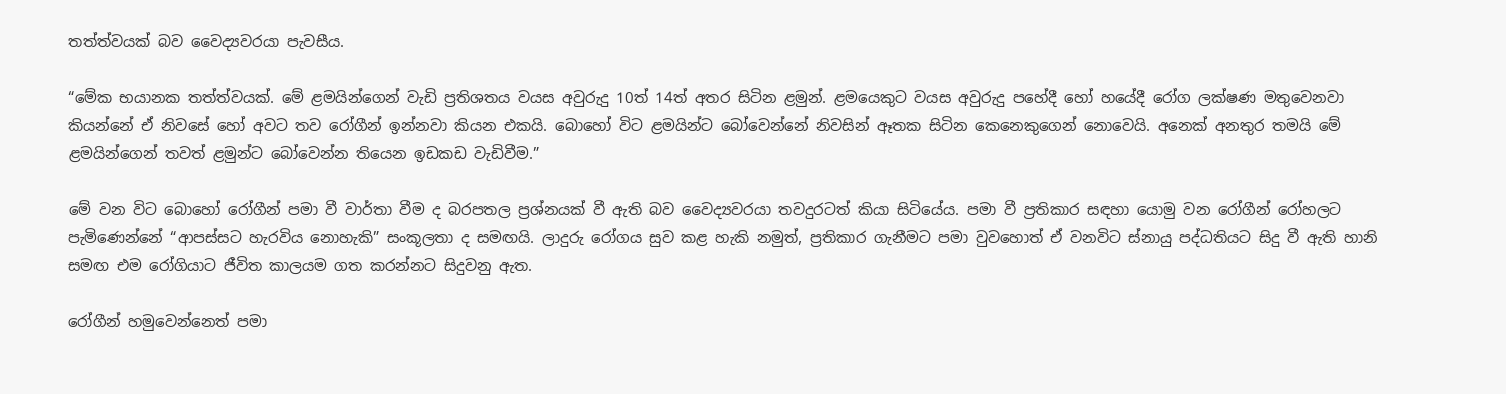තත්ත්වයක් බව වෛද්‍යවරයා පැවසීය.

“මේක භයානක තත්ත්වයක්. මේ ළමයින්ගෙන් වැඩි ප්‍රතිශතය වයස අවුරුදු 10ත් 14ත් අතර සිටින ළමුන්. ළමයෙකුට වයස අවුරුදු පහේදී හෝ හයේදී රෝග ලක්ෂණ මතුවෙනවා කියන්නේ ඒ නිවසේ හෝ අවට තව රෝගීන් ඉන්නවා කියන එකයි. බොහෝ විට ළමයින්ට බෝවෙන්නේ නිවසින් ඈතක සිටින කෙනෙකුගෙන් නොවෙයි. අනෙක් අනතුර තමයි මේ ළමයින්ගෙන් තවත් ළමුන්ට බෝවෙන්න තියෙන ඉඩකඩ වැඩිවීම.”

මේ වන විට බොහෝ රෝගීන් පමා වී වාර්තා වීම ද බරපතල ප්‍රශ්නයක් වී ඇති බව වෛද්‍යවරයා තවදුරටත් කියා සිටියේය. පමා වී ප්‍රතිකාර සඳහා යොමු වන රෝගීන් රෝහලට පැමිණෙන්නේ “ආපස්සට හැරවිය නොහැකි” සංකූලතා ද සමඟයි. ලාදුරු රෝගය සුව කළ හැකි නමුත්, ප්‍රතිකාර ගැනීමට පමා වුවහොත් ඒ වනවිට ස්නායු පද්ධතියට සිදු වී ඇති හානි සමඟ එම රෝගියාට ජීවිත කාලයම ගත කරන්නට සිදුවනු ඇත.

රෝගීන් හමුවෙන්නෙත් පමා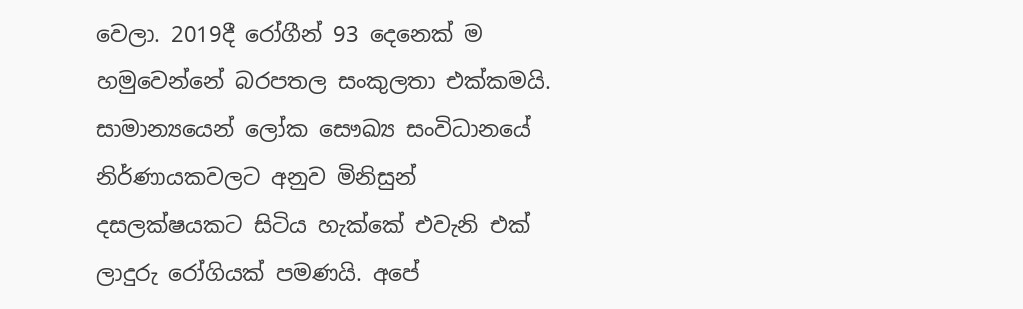වෙලා. 2019දී රෝගීන් 93 දෙනෙක් ම හමුවෙන්නේ බරපතල සංකුලතා එක්කමයි. සාමාන්‍යයෙන් ලෝක සෞඛ්‍ය සංවිධානයේ නිර්ණායකවලට අනුව මිනිසුන් දසලක්ෂයකට සිටිය හැක්කේ එවැනි එක් ලාදුරු රෝගියක් පමණයි. අපේ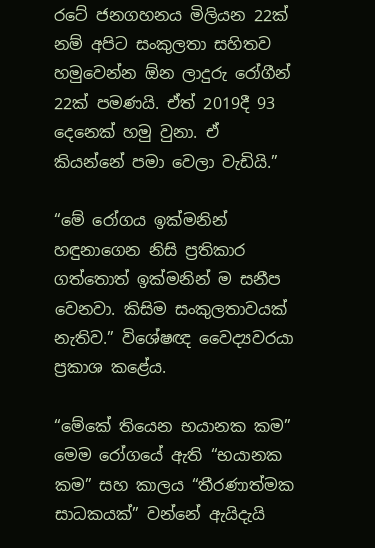රටේ ජනගහනය මිලියන 22ක් නම් අපිට සංකුලතා සහිතව හමුවෙන්න ඕන ලාදුරු රෝගීන් 22ක් පමණයි. ඒත් 2019දී 93 දෙනෙක් හමු වුනා. ඒ කියන්නේ පමා වෙලා වැඩියි.”

“මේ රෝගය ඉක්මනින් හඳුනාගෙන නිසි ප්‍රතිකාර ගත්තොත් ඉක්මනින් ම සනීප වෙනවා. කිසිම සංකුලතාවයක් නැතිව.” විශේෂඥ වෛද්‍යවරයා ප්‍රකාශ කළේය.

“මේකේ තියෙන භයානක කම”
මෙම රෝගයේ ඇති “භයානක කම” සහ කාලය “තීරණාත්මක සාධකයක්” වන්නේ ඇයිදැයි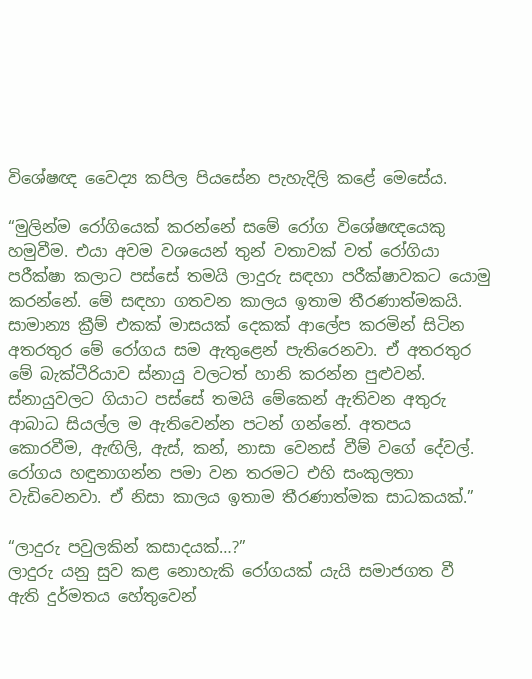විශේෂඥ වෛද්‍ය කපිල පියසේන පැහැදිලි කළේ මෙසේය.

“මුලින්ම රෝගියෙක් කරන්නේ සමේ රෝග විශේෂඥයෙකු හමුවීම. එයා අවම වශයෙන් තුන් වතාවක් වත් රෝගියා පරීක්ෂා කලාට පස්සේ තමයි ලාදුරු සඳහා පරීක්ෂාවකට යොමු කරන්නේ. මේ සඳහා ගතවන කාලය ඉතාම තීරණාත්මකයි. සාමාන්‍ය ක්‍රීම් එකක් මාසයක් දෙකක් ආලේප කරමින් සිටින අතරතුර මේ රෝගය සම ඇතුළෙන් පැතිරෙනවා. ඒ අතරතුර මේ බැක්ටීරියාව ස්නායු වලටත් හානි කරන්න පුළුවන්. ස්නායුවලට ගියාට පස්සේ තමයි මේකෙන් ඇතිවන අතුරු ආබාධ සියල්ල ම ඇතිවෙන්න පටන් ගන්නේ. අතපය කොරවීම, ඇඟිලි, ඇස්, කන්, නාසා වෙනස් වීම් වගේ දේවල්. රෝගය හඳුනාගන්න පමා වන තරමට එහි සංකුලතා වැඩිවෙනවා. ඒ නිසා කාලය ඉතාම තීරණාත්මක සාධකයක්.”

“ලාදුරු පවුලකින් කසාදයක්…?”
ලාදුරු යනු සුව කළ නොහැකි රෝගයක් යැයි සමාජගත වී ඇති දුර්මතය හේතුවෙන්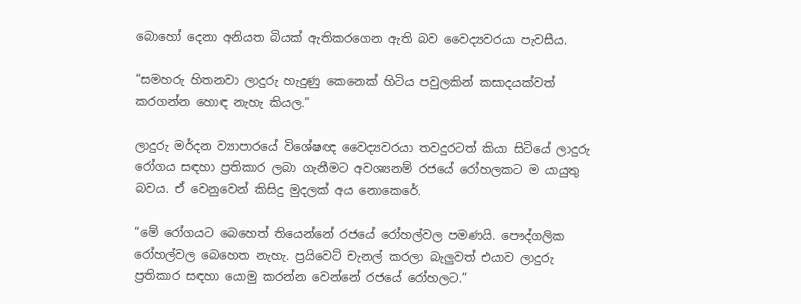බොහෝ දෙනා අනියත බියක් ඇතිකරගෙන ඇති බව වෛද්‍යවරයා පැවසීය.

“සමහරු හිතනවා ලාදුරු හැදුණු කෙනෙක් හිටිය පවුලකින් කසාදයක්වත් කරගන්න හොඳ නැහැ කියල.”

ලාදුරු මර්දන ව්‍යාපාරයේ විශේෂඥ වෛද්‍යවරයා තවදුරටත් කියා සිටියේ ලාදුරු රෝගය සඳහා ප්‍රතිකාර ලබා ගැනීමට අවශ්‍යනම් රජයේ රෝහලකට ම යායුතු බවය. ඒ වෙනුවෙන් කිසිදු මුදලක් අය නොකෙරේ.

“මේ රෝගයට බෙහෙත් තියෙන්නේ රජයේ රෝහල්වල පමණයි. පෞද්ගලික රෝහල්වල බෙහෙත නැහැ. ප්‍රයිවෙට් චැනල් කරලා බැලුවත් එයාව ලාදුරු ප්‍රතිකාර සඳහා යොමු කරන්න වෙන්නේ රජයේ රෝහලට.”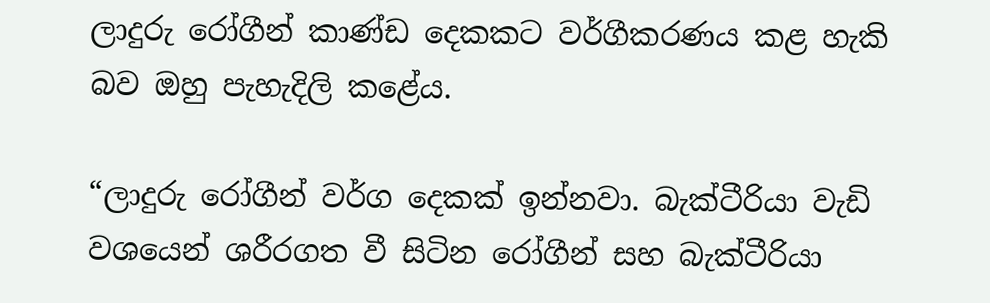ලාදුරු රෝගීන් කාණ්ඩ දෙකකට වර්ගීකරණය කළ හැකි බව ඔහු පැහැදිලි කළේය.

“ලාදුරු රෝගීන් වර්ග දෙකක් ඉන්නවා. බැක්ටීරියා වැඩි වශයෙන් ශරීරගත වී සිටින රෝගීන් සහ බැක්ටීරියා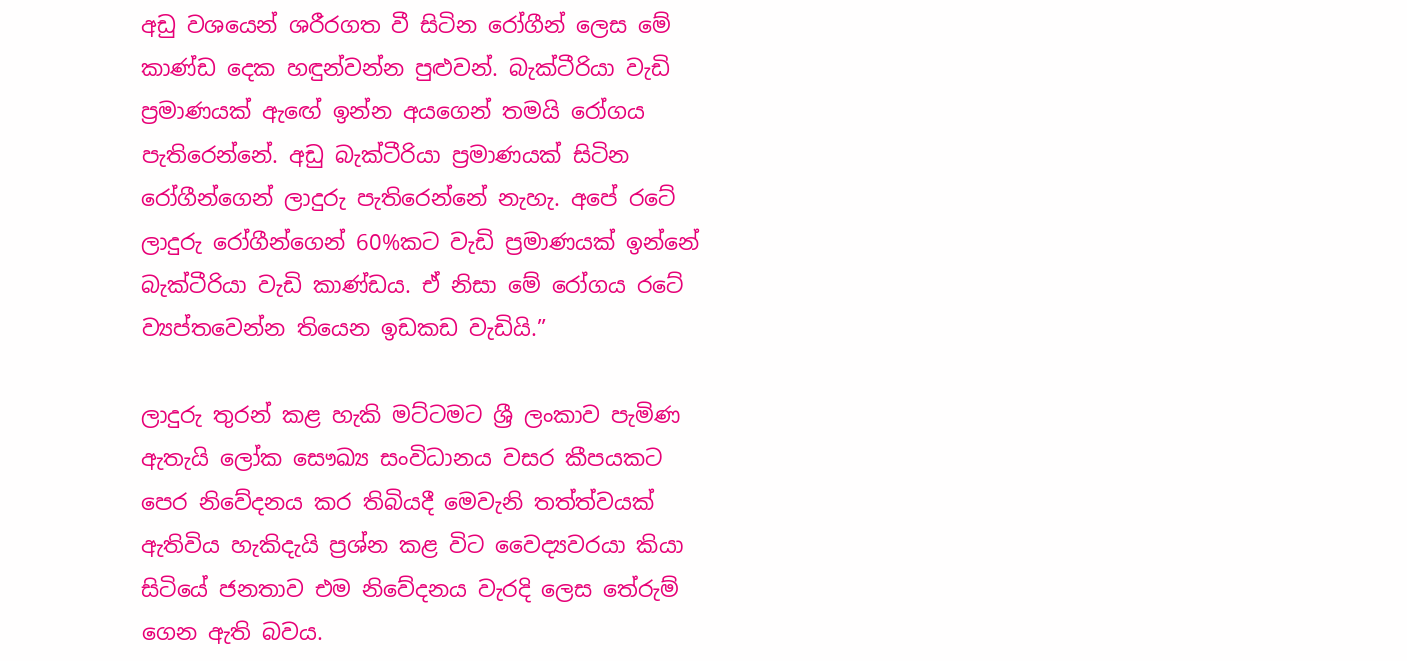අඩු වශයෙන් ශරීරගත වී සිටින රෝගීන් ලෙස මේ කාණ්ඩ දෙක හඳුන්වන්න පුළුවන්. බැක්ටීරියා වැඩි ප්‍රමාණයක් ඇඟේ ඉන්න අයගෙන් තමයි රෝගය පැතිරෙන්නේ. අඩු බැක්ටීරියා ප්‍රමාණයක් සිටින රෝගීන්ගෙන් ලාදුරු පැතිරෙන්නේ නැහැ. අපේ රටේ ලාදුරු රෝගීන්ගෙන් 60%කට වැඩි ප්‍රමාණයක් ඉන්නේ බැක්ටීරියා වැඩි කාණ්ඩය. ඒ නිසා මේ රෝගය රටේ ව්‍යප්තවෙන්න තියෙන ඉඩකඩ වැඩියි.”

ලාදුරු තුරන් කළ හැකි මට්ටමට ශ්‍රී ලංකාව පැමිණ ඇතැයි ලෝක සෞඛ්‍ය සංවිධානය වසර කීපයකට පෙර නිවේදනය කර තිබියදී මෙවැනි තත්ත්වයක් ඇතිවිය හැකිදැයි ප්‍රශ්න කළ විට වෛද්‍යවරයා කියා සිටියේ ජනතාව එම නිවේදනය වැරදි ලෙස තේරුම් ගෙන ඇති බවය.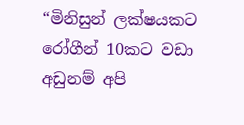“මිනිසුන් ලක්ෂයකට රෝගීන් 10කට වඩා අඩුනම් අපි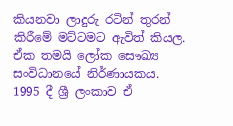කියනවා ලාදුරු රටින් තුරන් කිරීමේ මට්ටමට ඇවිත් කියල. ඒක තමයි ලෝක සෞඛ්‍ය සංවිධානයේ නිර්ණායකය. 1995 දී ශ්‍රී ලංකාව ඒ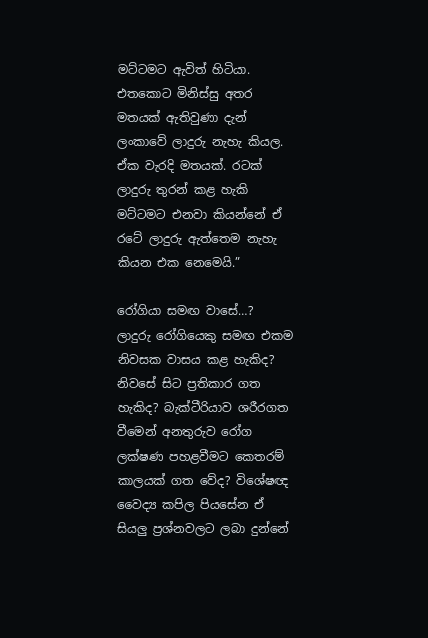මට්ටමට ඇවිත් හිටියා. එතකොට මිනිස්සු අතර මතයක් ඇතිවුණා දැන් ලංකාවේ ලාදුරු නැහැ කියල. ඒක වැරදි මතයක්. රටක් ලාදුරු තුරන් කළ හැකි මට්ටමට එනවා කියන්නේ ඒ රටේ ලාදුරු ඇත්තෙම නැහැ කියන එක නෙමෙයි.”

රෝගියා සමඟ වාසේ…?
ලාදුරු රෝගියෙකු සමඟ එකම නිවසක වාසය කළ හැකිද? නිවසේ සිට ප්‍රතිකාර ගත හැකිද? බැක්ටීරියාව ශරීරගත වීමෙන් අනතුරුව රෝග ලක්ෂණ පහළවීමට කෙතරම් කාලයක් ගත වේද? විශේෂඥ වෛද්‍ය කපිල පියසේන ඒ සියලු ප්‍රශ්නවලට ලබා දුන්නේ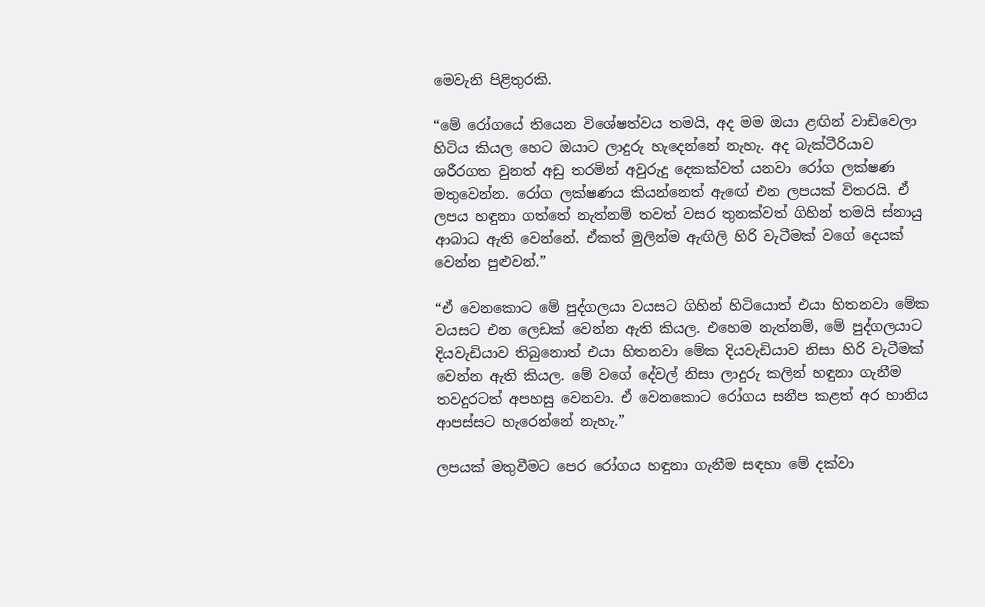මෙවැනි පිළිතුරකි.

“මේ රෝගයේ තියෙන විශේෂත්වය තමයි, අද මම ඔයා ළඟින් වාඩිවෙලා හිටිය කියල හෙට ඔයාට ලාදුරු හැදෙන්නේ නැහැ. අද බැක්ටීරියාව ශරීරගත වුනත් අඩු තරමින් අවුරුදු දෙකක්වත් යනවා රෝග ලක්ෂණ මතුවෙන්න. රෝග ලක්ෂණය කියන්නෙත් ඇඟේ එන ලපයක් විතරයි. ඒ ලපය හඳුනා ගත්තේ නැත්නම් තවත් වසර තුනක්වත් ගිහින් තමයි ස්නායු ආබාධ ඇති වෙන්නේ. ඒකත් මුලින්ම ඇඟිලි හිරි වැටීමක් වගේ දෙයක් වෙන්න පුළුවන්.”

“ඒ වෙනකොට මේ පුද්ගලයා වයසට ගිහින් හිටියොත් එයා හිතනවා මේක වයසට එන ලෙඩක් වෙන්න ඇති කියල. එහෙම නැත්නම්, මේ පුද්ගලයාට දියවැඩියාව තිබුනොත් එයා හිතනවා මේක දියවැඩියාව නිසා හිරි වැටීමක් වෙන්න ඇති කියල. මේ වගේ දේවල් නිසා ලාදුරු කලින් හඳුනා ගැනීම තවදුරටත් අපහසු වෙනවා. ඒ වෙනකොට රෝගය සනීප කළත් අර හානිය ආපස්සට හැරෙන්නේ නැහැ.”

ලපයක් මතුවීමට පෙර රෝගය හඳුනා ගැනීම සඳහා මේ දක්වා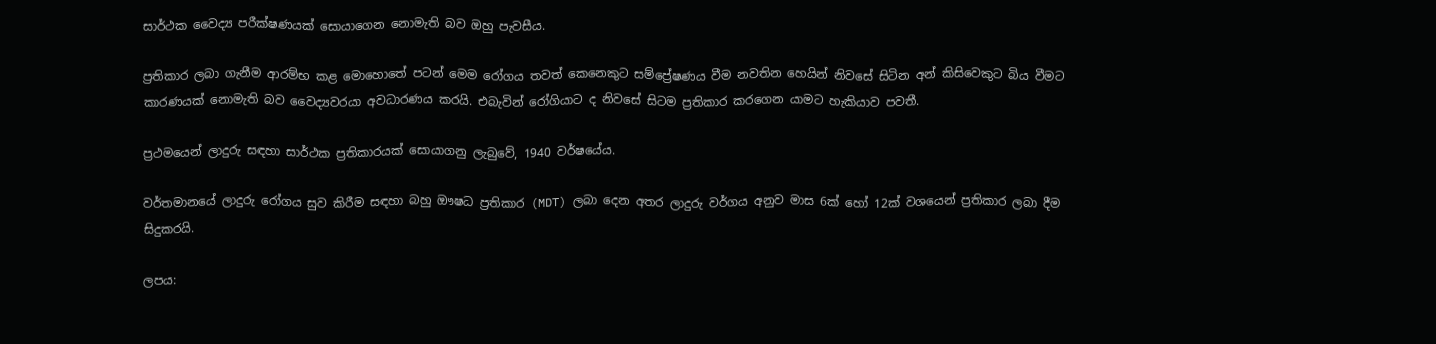සාර්ථක වෛද්‍ය පරීක්ෂණයක් සොයාගෙන නොමැති බව ඔහු පැවසීය.

ප්‍රතිකාර ලබා ගැනීම ආරම්භ කළ මොහොතේ පටන් මෙම රෝගය තවත් කෙනෙකුට සම්ප්‍රේෂණය වීම නවතින හෙයින් නිවසේ සිටින අන් කිසිවෙකුට බිය වීමට කාරණයක් නොමැති බව වෛද්‍යවරයා අවධාරණය කරයි. එබැවින් රෝගියාට ද නිවසේ සිටම ප්‍රතිකාර කරගෙන යාමට හැකියාව පවතී.

ප්‍රථමයෙන් ලාදුරු සඳහා සාර්ථක ප්‍රතිකාරයක් සොයාගනු ලැබුවේ, 1940 වර්ෂයේය.

වර්තමානයේ ලාදුරු රෝගය සුව කිරීම සඳහා බහු ඖෂධ ප්‍රතිකාර (MDT) ලබා දෙන අතර ලාදුරු වර්ගය අනුව මාස 6ක් හෝ 12ක් වශයෙන් ප්‍රතිකාර ලබා දීම සිදුකරයි.

ලපය: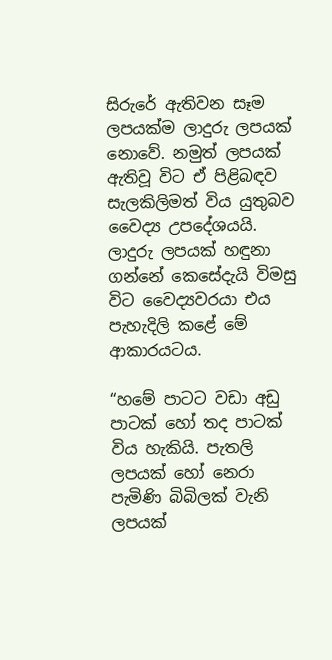සිරුරේ ඇතිවන සෑම ලපයක්ම ලාදුරු ලපයක් නොවේ. නමුත් ලපයක් ඇතිවූ විට ඒ පිළිබඳව සැලකිලිමත් විය යුතුබව වෛද්‍ය උපදේශයයි. ලාදුරු ලපයක් හඳුනා ගන්නේ කෙසේදැයි විමසු විට වෛද්‍යවරයා එය පැහැදිලි කළේ මේ ආකාරයටය.

“හමේ පාටට වඩා අඩු පාටක් හෝ තද පාටක් විය හැකියි. පැතලි ලපයක් හෝ නෙරා පැමිණි බිබිලක් වැනි ලපයක්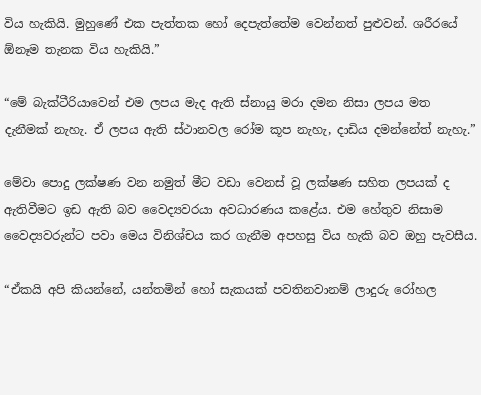විය හැකියි. මුහුණේ එක පැත්තක හෝ දෙපැත්තේම වෙන්නත් පුළුවන්. ශරීරයේ ඕනෑම තැනක විය හැකියි.”

“මේ බැක්ටීරියාවෙන් එම ලපය මැද ඇති ස්නායු මරා දමන නිසා ලපය මත දැනීමක් නැහැ. ඒ ලපය ඇති ස්ථානවල රෝම කූප නැහැ, දාඩිය දමන්නේත් නැහැ.”

මේවා පොදු ලක්ෂණ වන නමුත් මීට වඩා වෙනස් වූ ලක්ෂණ සහිත ලපයක් ද ඇතිවීමට ඉඩ ඇති බව වෛද්‍යවරයා අවධාරණය කළේය. එම හේතුව නිසාම වෛද්‍යවරුන්ට පවා මෙය විනිශ්චය කර ගැනීම අපහසු විය හැකි බව ඔහු පැවසීය.

“ඒකයි අපි කියන්නේ, යන්තමින් හෝ සැකයක් පවතිනවානම් ලාදුරු රෝහල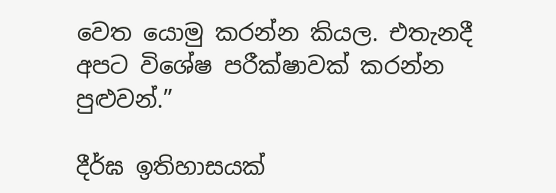වෙත යොමු කරන්න කියල. එතැනදී අපට විශේෂ පරීක්ෂාවක් කරන්න පුළුවන්.”

දීර්ඝ ඉතිහාසයක්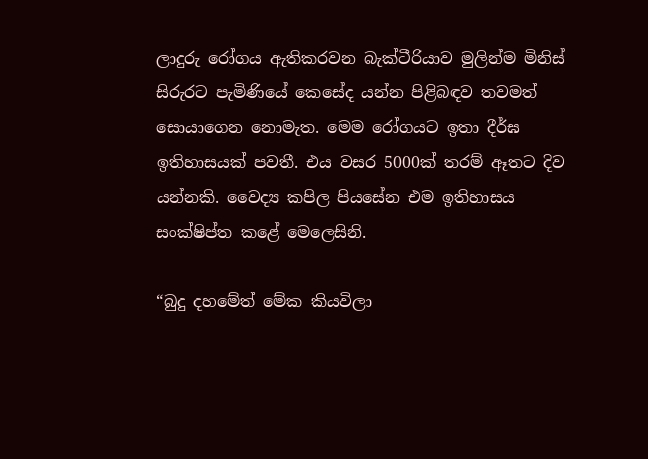ලාදුරු රෝගය ඇතිකරවන බැක්ටීරියාව මුලින්ම මිනිස් සිරුරට පැමිණියේ කෙසේද යන්න පිළිබඳව තවමත් සොයාගෙන නොමැත. මෙම රෝගයට ඉතා දීර්ඝ ඉතිහාසයක් පවතී. එය වසර 5000ක් තරම් ඈතට දිව යන්නකි. වෛද්‍ය කපිල පියසේන එම ඉතිහාසය සංක්ෂිප්ත කළේ මෙලෙසිනි.

“බුදු දහමේත් මේක කියවිලා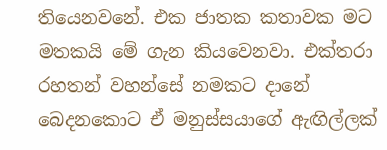තියෙනවනේ. එක ජාතක කතාවක මට මතකයි මේ ගැන කියවෙනවා. එක්තරා රහතන් වහන්සේ නමකට දානේ බෙදනකොට ඒ මනුස්සයාගේ ඇඟිල්ලක්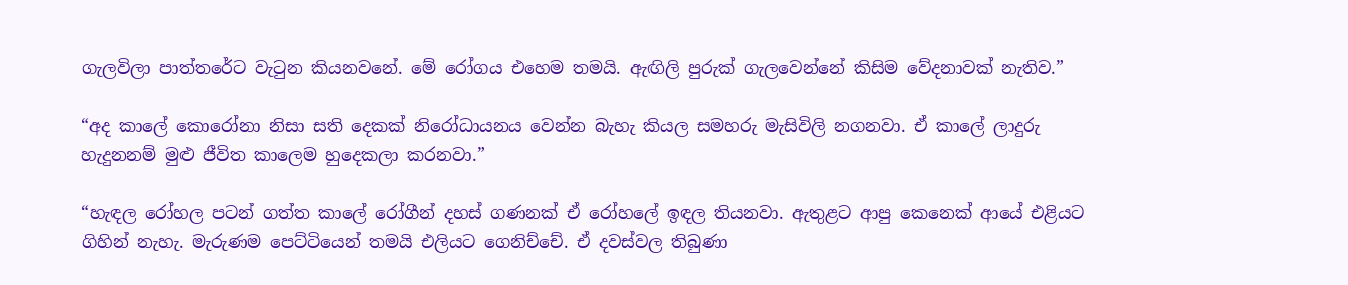ගැලවිලා පාත්තරේට වැටුන කියනවනේ. මේ රෝගය එහෙම තමයි. ඇඟිලි පුරුක් ගැලවෙන්නේ කිසිම වේදනාවක් නැතිව.”

“අද කාලේ කොරෝනා නිසා සති දෙකක් නිරෝධායනය වෙන්න බැහැ කියල සමහරු මැසිවිලි නගනවා. ඒ කාලේ ලාදුරු හැදුනනම් මුළු ජීවිත කාලෙම හුදෙකලා කරනවා.”

“හැඳල රෝහල පටන් ගත්ත කාලේ රෝගීන් දහස් ගණනක් ඒ රෝහලේ ඉඳල තියනවා. ඇතුළට ආපු කෙනෙක් ආයේ එළියට ගිහින් නැහැ. මැරුණම පෙට්ටියෙන් තමයි එලියට ගෙනිච්චේ. ඒ දවස්වල තිබුණා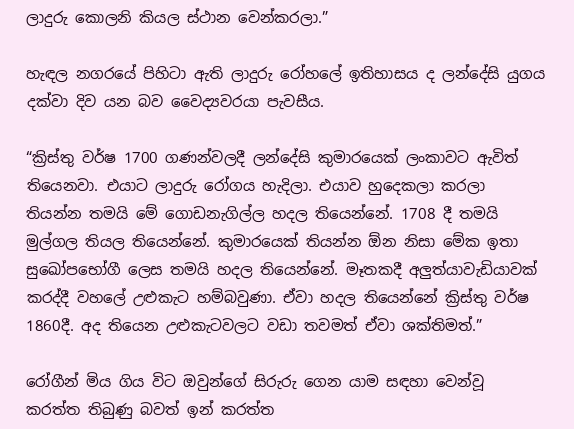ලාදුරු කොලනි කියල ස්ථාන වෙන්කරලා.”

හැඳල නගරයේ පිහිටා ඇති ලාදුරු රෝහලේ ඉතිහාසය ද ලන්දේසි යුගය දක්වා දිව යන බව වෛද්‍යවරයා පැවසීය.

“ක්‍රිස්තු වර්ෂ 1700 ගණන්වලදී ලන්දේසි කුමාරයෙක් ලංකාවට ඇවිත් තියෙනවා. එයාට ලාදුරු රෝගය හැදිලා. එයාව හුදෙකලා කරලා තියන්න තමයි මේ ගොඩනැගිල්ල හදල තියෙන්නේ. 1708 දී තමයි මුල්ගල තියල තියෙන්නේ. කුමාරයෙක් තියන්න ඕන නිසා මේක ඉතා සුඛෝපභෝගී ලෙස තමයි හදල තියෙන්නේ. මෑතකදී අලුත්යාවැඩියාවක් කරද්දී වහලේ උළුකැට හම්බවුණා. ඒවා හදල තියෙන්නේ ක්‍රිස්තු වර්ෂ 1860දී. අද තියෙන උළුකැටවලට වඩා තවමත් ඒවා ශක්තිමත්.”

රෝගීන් මිය ගිය විට ඔවුන්ගේ සිරුරු ගෙන යාම සඳහා වෙන්වූ කරත්ත තිබුණු බවත් ඉන් කරත්ත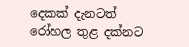දෙකක් දැනටත් රෝහල තුළ දක්නට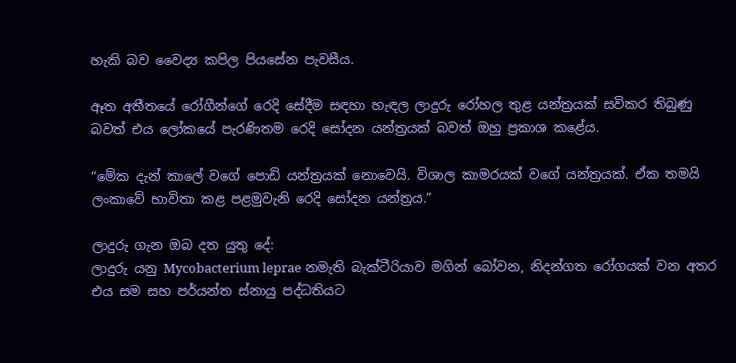හැකි බව වෛද්‍ය කපිල පියසේන පැවසීය.

ඈත අතීතයේ රෝගීන්ගේ රෙදි සේදීම සඳහා හැඳල ලාදුරු රෝහල තුළ යන්ත්‍රයක් සවිකර තිබුණු බවත් එය ලෝකයේ පැරණිතම රෙදි සෝදන යන්ත්‍රයක් බවත් ඔහු ප්‍රකාශ කළේය.

“මේක දැන් කාලේ වගේ පොඩි යන්ත්‍රයක් නොවෙයි. විශාල කාමරයක් වගේ යන්ත්‍රයක්. ඒක තමයි ලංකාවේ භාවිතා කළ පළමුවැනි රෙදි සෝදන යන්ත්‍රය.”

ලාදුරු ගැන ඔබ දත යුතු දේ:
ලාදුරු යනු Mycobacterium leprae නමැති බැක්ටීරියාව මගින් බෝවන, නිදන්ගත රෝගයක් වන අතර එය සම සහ පර්යන්ත ස්නායු පද්ධතියට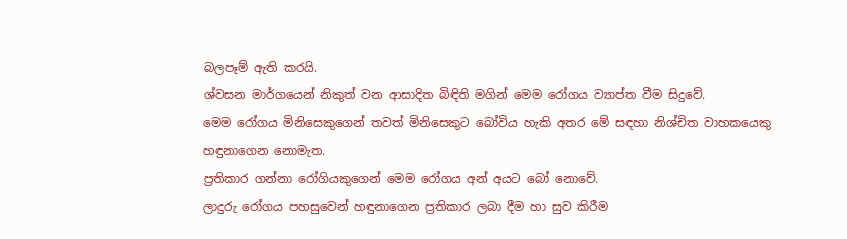බලපෑම් ඇති කරයි.
ශ්වසන මාර්ගයෙන් නිකුත් වන ආසාදිත බිඳිති මගින් මෙම රෝගය ව්‍යාප්ත වීම සිදුවේ.
මෙම රෝගය මිනිසෙකුගෙන් තවත් මිනිසෙකුට බෝවිය හැකි අතර මේ සඳහා නිශ්චිත වාහකයෙකු හඳුනාගෙන නොමැත.
ප්‍රතිකාර ගන්නා රෝගියකුගෙන් මෙම රෝගය අන් අයට බෝ නොවේ.
ලාදුරු රෝගය පහසුවෙන් හඳුනාගෙන ප්‍රතිකාර ලබා දීම හා සුව කිරීම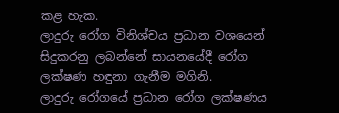කළ හැක.
ලාදුරු රෝග විනිශ්චය ප්‍රධාන වශයෙන් සිදුකරනු ලබන්නේ සායනයේදී රෝග ලක්ෂණ හඳුනා ගැනීම මගිනි.
ලාදුරු රෝගයේ ප්‍රධාන රෝග ලක්ෂණය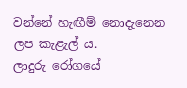වන්නේ හැඟීම් නොදැනෙන ලප කැළැල් ය.
ලාදුරු රෝගයේ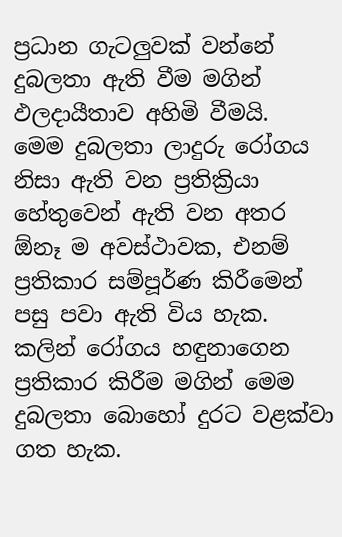ප්‍රධාන ගැටලුවක් වන්නේ දුබලතා ඇති වීම මගින් ඵලදායීතාව අහිමි වීමයි.
මෙම දුබලතා ලාදුරු රෝගය නිසා ඇති වන ප්‍රතික්‍රියා හේතුවෙන් ඇති වන අතර ඕනෑ ම අවස්ථාවක, එනම් ප්‍රතිකාර සම්පූර්ණ කිරීමෙන් පසු පවා ඇති විය හැක.
කලින් රෝගය හඳුනාගෙන ප්‍රතිකාර කිරීම මගින් මෙම දුබලතා බොහෝ දුරට වළක්වා ගත හැක.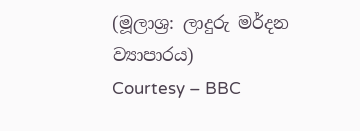(මූලාශ්‍ර: ලාදුරු මර්දන ව්‍යාපාරය)
Courtesy – BBC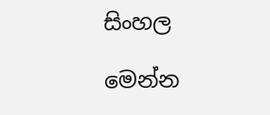සිංහල

මෙන්න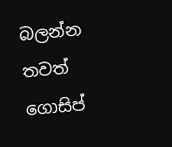බලන්න තවත් ගොසිප්